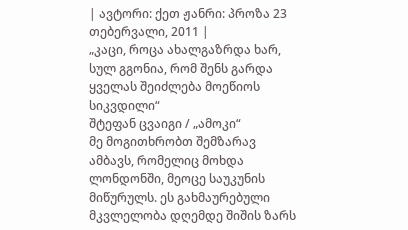| ავტორი: ქეთ ჟანრი: პროზა 23 თებერვალი, 2011 |
„კაცი, როცა ახალგაზრდა ხარ, სულ გგონია, რომ შენს გარდა ყველას შეიძლება მოეწიოს სიკვდილი“
შტეფან ცვაიგი / „ამოკი“
მე მოგითხრობთ შემზარავ ამბავს, რომელიც მოხდა ლონდონში, მეოცე საუკუნის მიწურულს. ეს გახმაურებული მკვლელობა დღემდე შიშის ზარს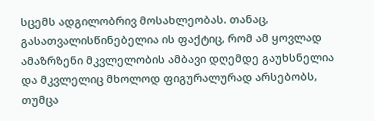სცემს ადგილობრივ მოსახლეობას. თანაც, გასათვალისწინებელია ის ფაქტიც, რომ ამ ყოვლად ამაზრზენი მკვლელობის ამბავი დღემდე გაუხსნელია და მკვლელიც მხოლოდ ფიგურალურად არსებობს, თუმცა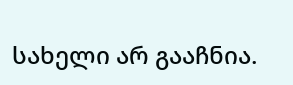სახელი არ გააჩნია.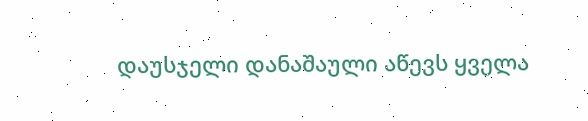დაუსჯელი დანაშაული აწევს ყველა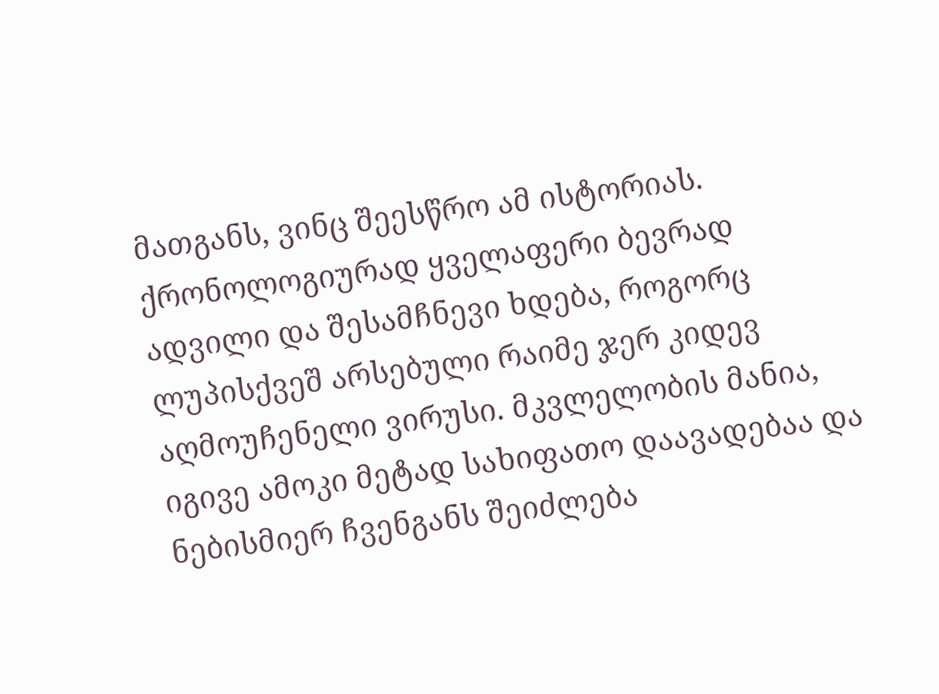მათგანს, ვინც შეესწრო ამ ისტორიას. ქრონოლოგიურად ყველაფერი ბევრად ადვილი და შესამჩნევი ხდება, როგორც ლუპისქვეშ არსებული რაიმე ჯერ კიდევ აღმოუჩენელი ვირუსი. მკვლელობის მანია, იგივე ამოკი მეტად სახიფათო დაავადებაა და ნებისმიერ ჩვენგანს შეიძლება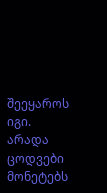შეეყაროს იგი. არადა ცოდვები მონეტებს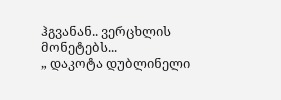ჰგვანან.. ვერცხლის მონეტებს...
„ დაკოტა დუბლინელი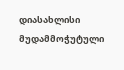დიასახლისი მუდამმოჭუტული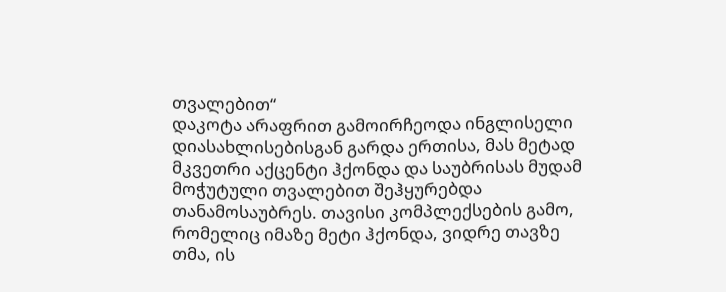თვალებით“
დაკოტა არაფრით გამოირჩეოდა ინგლისელი დიასახლისებისგან გარდა ერთისა, მას მეტად მკვეთრი აქცენტი ჰქონდა და საუბრისას მუდამ მოჭუტული თვალებით შეჰყურებდა თანამოსაუბრეს. თავისი კომპლექსების გამო, რომელიც იმაზე მეტი ჰქონდა, ვიდრე თავზე თმა, ის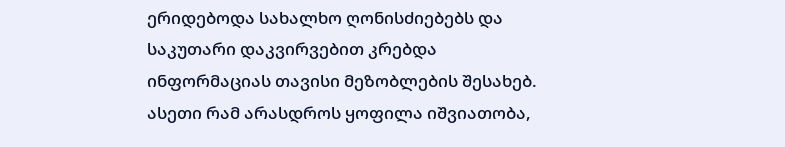ერიდებოდა სახალხო ღონისძიებებს და საკუთარი დაკვირვებით კრებდა ინფორმაციას თავისი მეზობლების შესახებ. ასეთი რამ არასდროს ყოფილა იშვიათობა,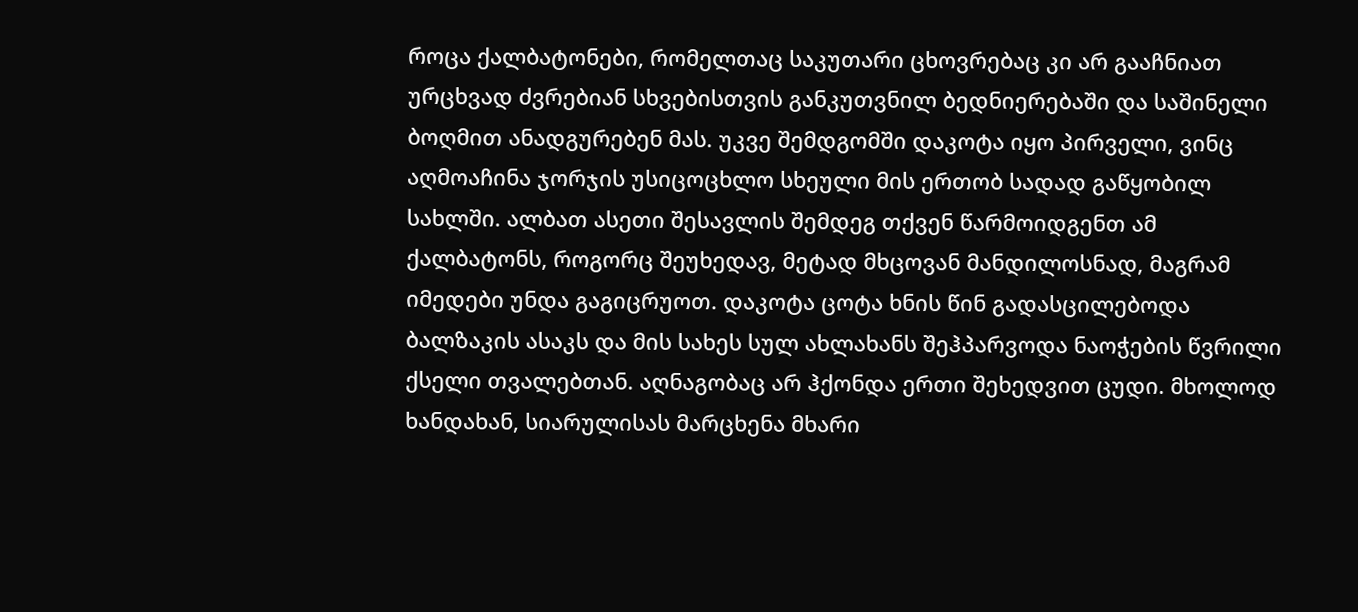როცა ქალბატონები, რომელთაც საკუთარი ცხოვრებაც კი არ გააჩნიათ ურცხვად ძვრებიან სხვებისთვის განკუთვნილ ბედნიერებაში და საშინელი ბოღმით ანადგურებენ მას. უკვე შემდგომში დაკოტა იყო პირველი, ვინც აღმოაჩინა ჯორჯის უსიცოცხლო სხეული მის ერთობ სადად გაწყობილ სახლში. ალბათ ასეთი შესავლის შემდეგ თქვენ წარმოიდგენთ ამ ქალბატონს, როგორც შეუხედავ, მეტად მხცოვან მანდილოსნად, მაგრამ იმედები უნდა გაგიცრუოთ. დაკოტა ცოტა ხნის წინ გადასცილებოდა ბალზაკის ასაკს და მის სახეს სულ ახლახანს შეჰპარვოდა ნაოჭების წვრილი ქსელი თვალებთან. აღნაგობაც არ ჰქონდა ერთი შეხედვით ცუდი. მხოლოდ ხანდახან, სიარულისას მარცხენა მხარი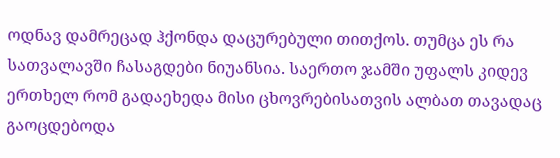ოდნავ დამრეცად ჰქონდა დაცურებული თითქოს. თუმცა ეს რა სათვალავში ჩასაგდები ნიუანსია. საერთო ჯამში უფალს კიდევ ერთხელ რომ გადაეხედა მისი ცხოვრებისათვის ალბათ თავადაც გაოცდებოდა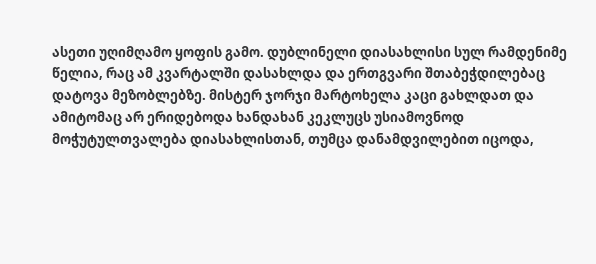ასეთი უღიმღამო ყოფის გამო. დუბლინელი დიასახლისი სულ რამდენიმე წელია, რაც ამ კვარტალში დასახლდა და ერთგვარი შთაბეჭდილებაც დატოვა მეზობლებზე. მისტერ ჯორჯი მარტოხელა კაცი გახლდათ და ამიტომაც არ ერიდებოდა ხანდახან კეკლუცს უსიამოვნოდ მოჭუტულთვალება დიასახლისთან, თუმცა დანამდვილებით იცოდა,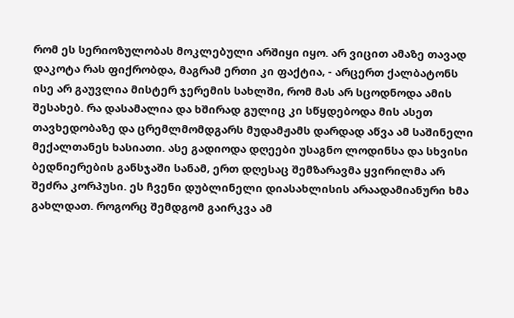რომ ეს სერიოზულობას მოკლებული არშიყი იყო. არ ვიცით ამაზე თავად დაკოტა რას ფიქრობდა, მაგრამ ერთი კი ფაქტია, - არცერთ ქალბატონს ისე არ გაუვლია მისტერ ჯერემის სახლში, რომ მას არ სცოდნოდა ამის შესახებ. რა დასამალია და ხშირად გულიც კი სწყდებოდა მის ასეთ თავხედობაზე და ცრემლმომდგარს მუდამჟამს დარდად აწვა ამ საშინელი მექალთანეს ხასიათი. ასე გადიოდა დღეები უსაგნო ლოდინსა და სხვისი ბედნიერების განსჯაში სანამ, ერთ დღესაც შემზარავმა ყვირილმა არ შეძრა კორპუსი. ეს ჩვენი დუბლინელი დიასახლისის არაადამიანური ხმა გახლდათ. როგორც შემდგომ გაირკვა ამ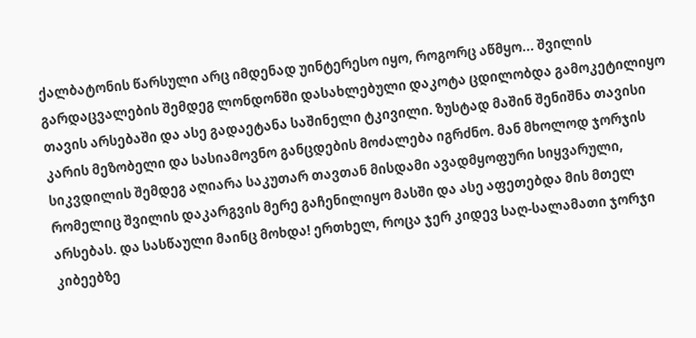ქალბატონის წარსული არც იმდენად უინტერესო იყო, როგორც აწმყო... შვილის გარდაცვალების შემდეგ ლონდონში დასახლებული დაკოტა ცდილობდა გამოკეტილიყო თავის არსებაში და ასე გადაეტანა საშინელი ტკივილი. ზუსტად მაშინ შენიშნა თავისი კარის მეზობელი და სასიამოვნო განცდების მოძალება იგრძნო. მან მხოლოდ ჯორჯის სიკვდილის შემდეგ აღიარა საკუთარ თავთან მისდამი ავადმყოფური სიყვარული, რომელიც შვილის დაკარგვის მერე გაჩენილიყო მასში და ასე აფეთებდა მის მთელ არსებას. და სასწაული მაინც მოხდა! ერთხელ, როცა ჯერ კიდევ საღ-სალამათი ჯორჯი კიბეებზე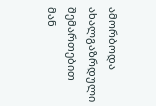ამორბოდა ახალგაზრდული შემართებით მან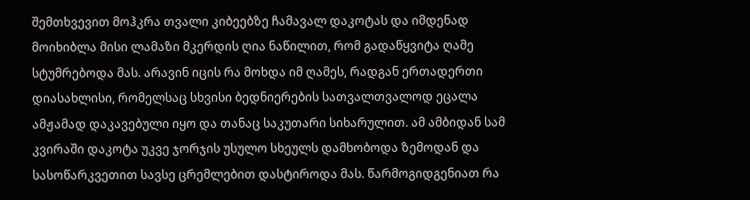შემთხვევით მოჰკრა თვალი კიბეებზე ჩამავალ დაკოტას და იმდენად მოიხიბლა მისი ლამაზი მკერდის ღია ნაწილით, რომ გადაწყვიტა ღამე სტუმრებოდა მას. არავინ იცის რა მოხდა იმ ღამეს, რადგან ერთადერთი დიასახლისი, რომელსაც სხვისი ბედნიერების სათვალთვალოდ ეცალა ამჟამად დაკავებული იყო და თანაც საკუთარი სიხარულით. ამ ამბიდან სამ კვირაში დაკოტა უკვე ჯორჯის უსულო სხეულს დამხობოდა ზემოდან და სასოწარკვეთით სავსე ცრემლებით დასტიროდა მას. წარმოგიდგენიათ რა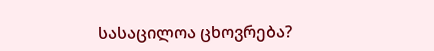სასაცილოა ცხოვრება?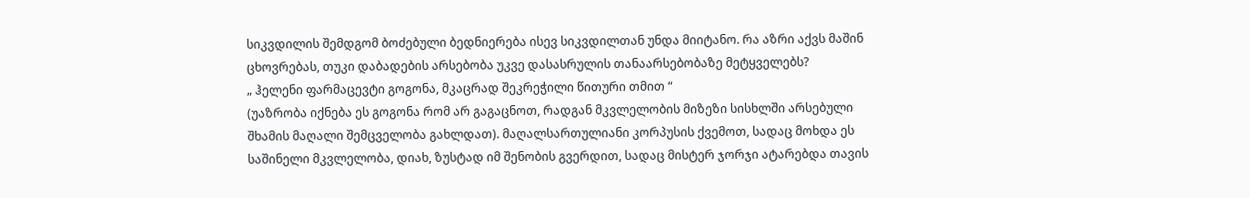სიკვდილის შემდგომ ბოძებული ბედნიერება ისევ სიკვდილთან უნდა მიიტანო. რა აზრი აქვს მაშინ ცხოვრებას, თუკი დაბადების არსებობა უკვე დასასრულის თანაარსებობაზე მეტყველებს?
„ ჰელენი ფარმაცევტი გოგონა, მკაცრად შეკრეჭილი წითური თმით “
(უაზრობა იქნება ეს გოგონა რომ არ გაგაცნოთ, რადგან მკვლელობის მიზეზი სისხლში არსებული შხამის მაღალი შემცველობა გახლდათ). მაღალსართულიანი კორპუსის ქვემოთ, სადაც მოხდა ეს საშინელი მკვლელობა, დიახ, ზუსტად იმ შენობის გვერდით, სადაც მისტერ ჯორჯი ატარებდა თავის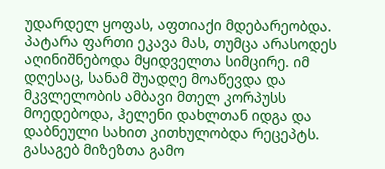უდარდელ ყოფას, აფთიაქი მდებარეობდა. პატარა ფართი ეკავა მას, თუმცა არასოდეს აღინიშნებოდა მყიდველთა სიმცირე. იმ დღესაც, სანამ შუადღე მოაწევდა და მკვლელობის ამბავი მთელ კორპუსს მოედებოდა, ჰელენი დახლთან იდგა და დაბნეული სახით კითხულობდა რეცეპტს. გასაგებ მიზეზთა გამო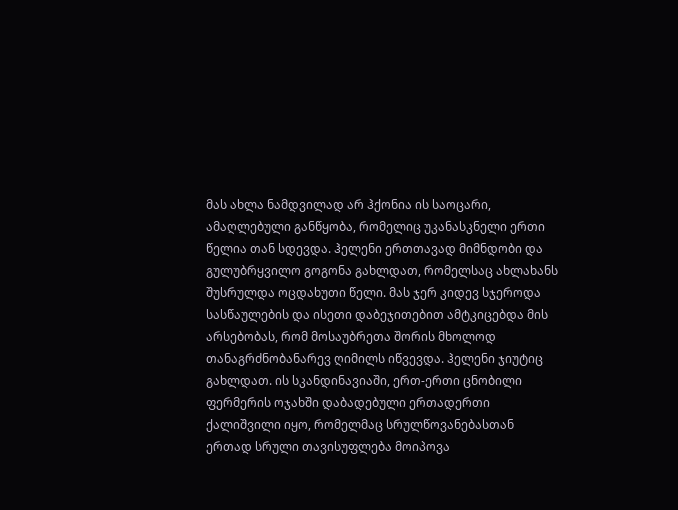მას ახლა ნამდვილად არ ჰქონია ის საოცარი, ამაღლებული განწყობა, რომელიც უკანასკნელი ერთი წელია თან სდევდა. ჰელენი ერთთავად მიმნდობი და გულუბრყვილო გოგონა გახლდათ, რომელსაც ახლახანს შუსრულდა ოცდახუთი წელი. მას ჯერ კიდევ სჯეროდა სასწაულების და ისეთი დაბეჯითებით ამტკიცებდა მის არსებობას, რომ მოსაუბრეთა შორის მხოლოდ თანაგრძნობანარევ ღიმილს იწვევდა. ჰელენი ჯიუტიც გახლდათ. ის სკანდინავიაში, ერთ-ერთი ცნობილი ფერმერის ოჯახში დაბადებული ერთადერთი ქალიშვილი იყო, რომელმაც სრულწოვანებასთან ერთად სრული თავისუფლება მოიპოვა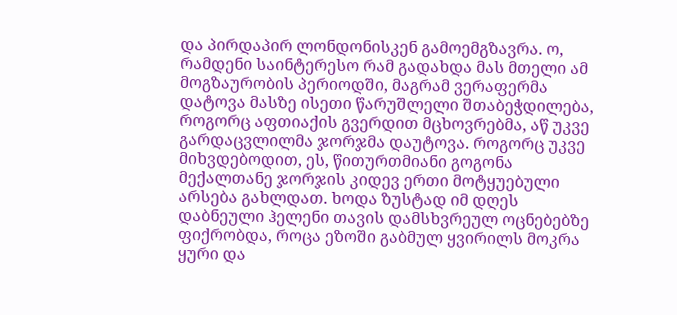და პირდაპირ ლონდონისკენ გამოემგზავრა. ო, რამდენი საინტერესო რამ გადახდა მას მთელი ამ მოგზაურობის პერიოდში, მაგრამ ვერაფერმა დატოვა მასზე ისეთი წარუშლელი შთაბეჭდილება, როგორც აფთიაქის გვერდით მცხოვრებმა, აწ უკვე გარდაცვლილმა ჯორჯმა დაუტოვა. როგორც უკვე მიხვდებოდით, ეს, წითურთმიანი გოგონა მექალთანე ჯორჯის კიდევ ერთი მოტყუებული არსება გახლდათ. ხოდა ზუსტად იმ დღეს დაბნეული ჰელენი თავის დამსხვრეულ ოცნებებზე ფიქრობდა, როცა ეზოში გაბმულ ყვირილს მოკრა ყური და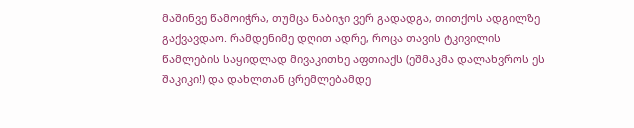მაშინვე წამოიჭრა, თუმცა ნაბიჯი ვერ გადადგა, თითქოს ადგილზე გაქვავდაო. რამდენიმე დღით ადრე, როცა თავის ტკივილის წამლების საყიდლად მივაკითხე აფთიაქს (ეშმაკმა დალახვროს ეს შაკიკი!) და დახლთან ცრემლებამდე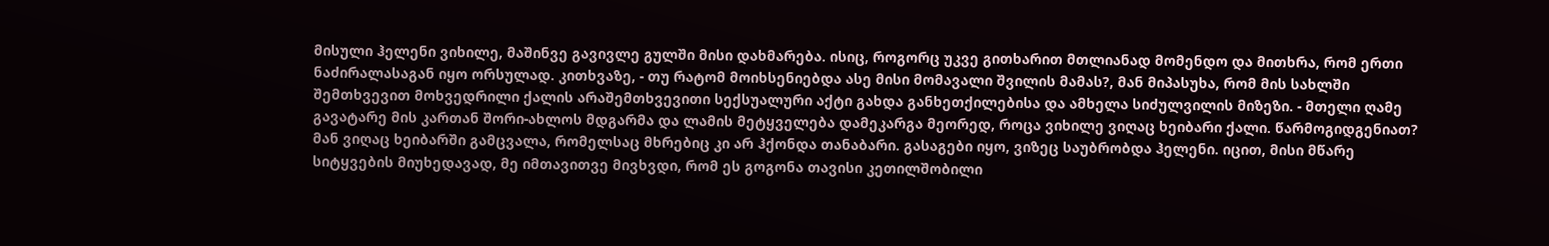მისული ჰელენი ვიხილე, მაშინვე გავივლე გულში მისი დახმარება. ისიც, როგორც უკვე გითხარით მთლიანად მომენდო და მითხრა, რომ ერთი ნაძირალასაგან იყო ორსულად. კითხვაზე, - თუ რატომ მოიხსენიებდა ასე მისი მომავალი შვილის მამას?, მან მიპასუხა, რომ მის სახლში შემთხვევით მოხვედრილი ქალის არაშემთხვევითი სექსუალური აქტი გახდა განხეთქილებისა და ამხელა სიძულვილის მიზეზი. - მთელი ღამე გავატარე მის კართან შორი-ახლოს მდგარმა და ლამის მეტყველება დამეკარგა მეორედ, როცა ვიხილე ვიღაც ხეიბარი ქალი. წარმოგიდგენიათ? მან ვიღაც ხეიბარში გამცვალა, რომელსაც მხრებიც კი არ ჰქონდა თანაბარი. გასაგები იყო, ვიზეც საუბრობდა ჰელენი. იცით, მისი მწარე სიტყვების მიუხედავად, მე იმთავითვე მივხვდი, რომ ეს გოგონა თავისი კეთილშობილი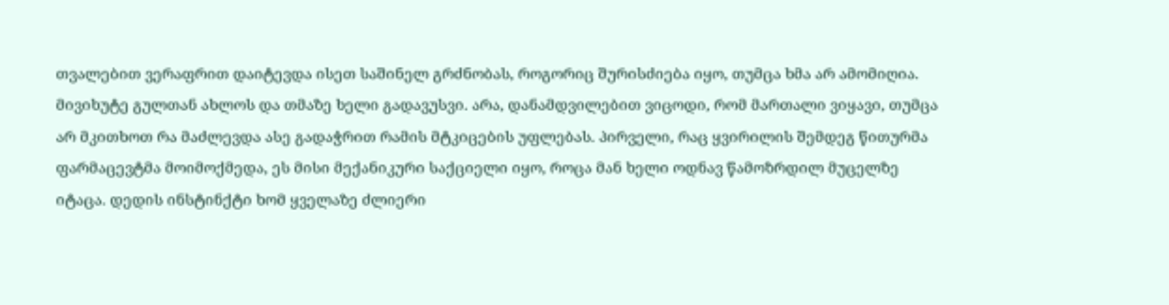თვალებით ვერაფრით დაიტევდა ისეთ საშინელ გრძნობას, როგორიც შურისძიება იყო, თუმცა ხმა არ ამომიღია. მივიხუტე გულთან ახლოს და თმაზე ხელი გადავუსვი. არა, დანამდვილებით ვიცოდი, რომ მართალი ვიყავი, თუმცა არ მკითხოთ რა მაძლევდა ასე გადაჭრით რამის მტკიცების უფლებას. პირველი, რაც ყვირილის შემდეგ წითურმა ფარმაცევტმა მოიმოქმედა, ეს მისი მექანიკური საქციელი იყო, როცა მან ხელი ოდნავ წამოზრდილ მუცელზე იტაცა. დედის ინსტინქტი ხომ ყველაზე ძლიერი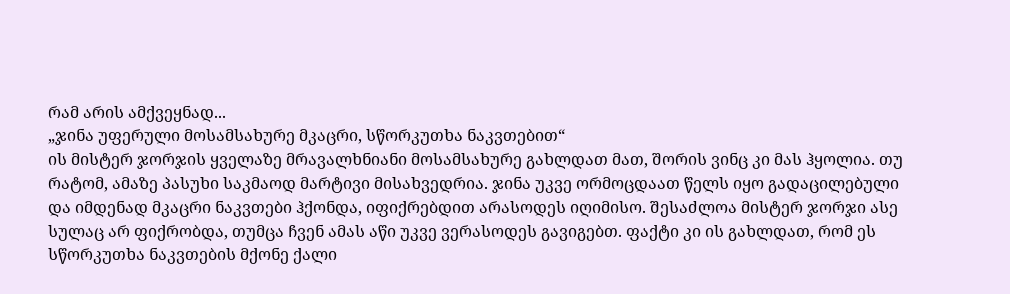რამ არის ამქვეყნად...
„ჯინა უფერული მოსამსახურე მკაცრი, სწორკუთხა ნაკვთებით“
ის მისტერ ჯორჯის ყველაზე მრავალხნიანი მოსამსახურე გახლდათ მათ, შორის ვინც კი მას ჰყოლია. თუ რატომ, ამაზე პასუხი საკმაოდ მარტივი მისახვედრია. ჯინა უკვე ორმოცდაათ წელს იყო გადაცილებული და იმდენად მკაცრი ნაკვთები ჰქონდა, იფიქრებდით არასოდეს იღიმისო. შესაძლოა მისტერ ჯორჯი ასე სულაც არ ფიქრობდა, თუმცა ჩვენ ამას აწი უკვე ვერასოდეს გავიგებთ. ფაქტი კი ის გახლდათ, რომ ეს სწორკუთხა ნაკვთების მქონე ქალი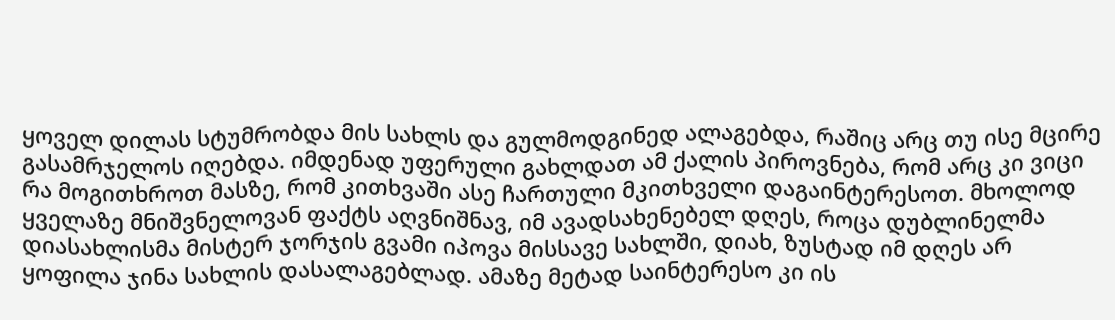ყოველ დილას სტუმრობდა მის სახლს და გულმოდგინედ ალაგებდა, რაშიც არც თუ ისე მცირე გასამრჯელოს იღებდა. იმდენად უფერული გახლდათ ამ ქალის პიროვნება, რომ არც კი ვიცი რა მოგითხროთ მასზე, რომ კითხვაში ასე ჩართული მკითხველი დაგაინტერესოთ. მხოლოდ ყველაზე მნიშვნელოვან ფაქტს აღვნიშნავ, იმ ავადსახენებელ დღეს, როცა დუბლინელმა დიასახლისმა მისტერ ჯორჯის გვამი იპოვა მისსავე სახლში, დიახ, ზუსტად იმ დღეს არ ყოფილა ჯინა სახლის დასალაგებლად. ამაზე მეტად საინტერესო კი ის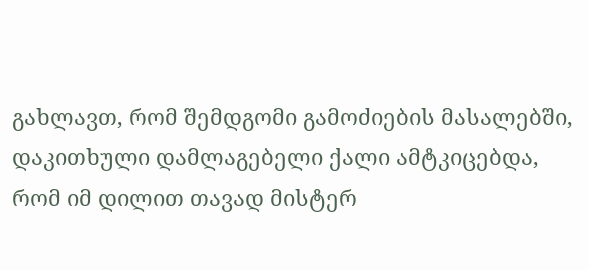გახლავთ, რომ შემდგომი გამოძიების მასალებში, დაკითხული დამლაგებელი ქალი ამტკიცებდა, რომ იმ დილით თავად მისტერ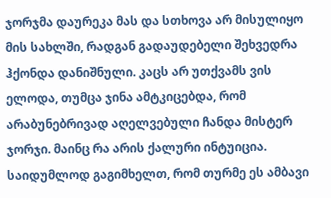ჯორჯმა დაურეკა მას და სთხოვა არ მისულიყო მის სახლში, რადგან გადაუდებელი შეხვედრა ჰქონდა დანიშნული. კაცს არ უთქვამს ვის ელოდა, თუმცა ჯინა ამტკიცებდა, რომ არაბუნებრივად აღელვებული ჩანდა მისტერ ჯორჯი. მაინც რა არის ქალური ინტუიცია. საიდუმლოდ გაგიმხელთ, რომ თურმე ეს ამბავი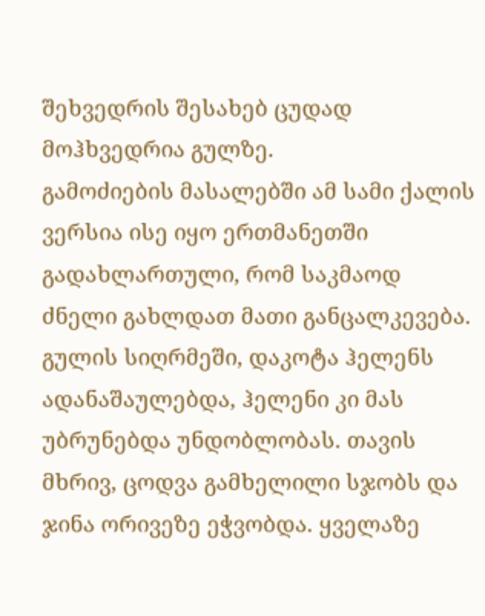შეხვედრის შესახებ ცუდად მოჰხვედრია გულზე.
გამოძიების მასალებში ამ სამი ქალის ვერსია ისე იყო ერთმანეთში გადახლართული, რომ საკმაოდ ძნელი გახლდათ მათი განცალკევება. გულის სიღრმეში, დაკოტა ჰელენს ადანაშაულებდა, ჰელენი კი მას უბრუნებდა უნდობლობას. თავის მხრივ, ცოდვა გამხელილი სჯობს და ჯინა ორივეზე ეჭვობდა. ყველაზე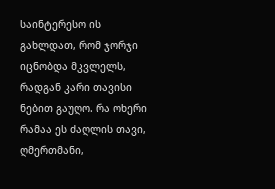საინტერესო ის გახლდათ, რომ ჯორჯი იცნობდა მკვლელს, რადგან კარი თავისი ნებით გაუღო. რა ოხერი რამაა ეს ძაღლის თავი, ღმერთმანი,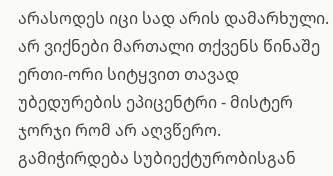არასოდეს იცი სად არის დამარხული.
არ ვიქნები მართალი თქვენს წინაშე ერთი-ორი სიტყვით თავად უბედურების ეპიცენტრი - მისტერ ჯორჯი რომ არ აღვწერო. გამიჭირდება სუბიექტურობისგან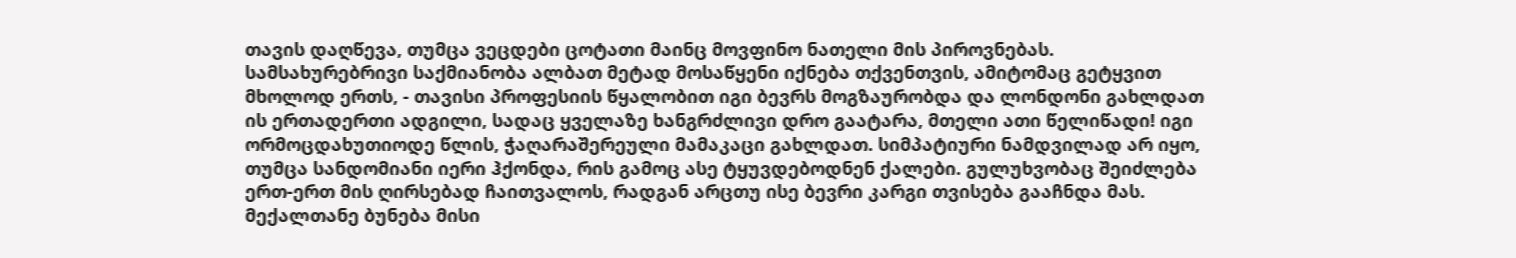თავის დაღწევა, თუმცა ვეცდები ცოტათი მაინც მოვფინო ნათელი მის პიროვნებას. სამსახურებრივი საქმიანობა ალბათ მეტად მოსაწყენი იქნება თქვენთვის, ამიტომაც გეტყვით მხოლოდ ერთს, - თავისი პროფესიის წყალობით იგი ბევრს მოგზაურობდა და ლონდონი გახლდათ ის ერთადერთი ადგილი, სადაც ყველაზე ხანგრძლივი დრო გაატარა, მთელი ათი წელიწადი! იგი ორმოცდახუთიოდე წლის, ჭაღარაშერეული მამაკაცი გახლდათ. სიმპატიური ნამდვილად არ იყო, თუმცა სანდომიანი იერი ჰქონდა, რის გამოც ასე ტყუვდებოდნენ ქალები. გულუხვობაც შეიძლება ერთ-ერთ მის ღირსებად ჩაითვალოს, რადგან არცთუ ისე ბევრი კარგი თვისება გააჩნდა მას. მექალთანე ბუნება მისი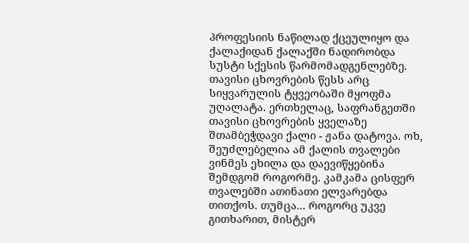პროფესიის ნაწილად ქცეულიყო და ქალაქიდან ქალაქში ნადირობდა სუსტი სქესის წარმომადგენლებზე. თავისი ცხოვრების წესს არც სიყვარულის ტყვეობაში მყოფმა უღალატა. ერთხელაც, საფრანგეთში თავისი ცხოვრების ყველაზე შთამბეჭდავი ქალი - ჟანა დატოვა. ოხ, შეუძლებელია ამ ქალის თვალები ვინმეს ეხილა და დაევიწყებინა შემდგომ როგორმე. კამკამა ცისფერ თვალებში ათინათი ელვარებდა თითქოს. თუმცა... როგორც უკვე გითხარით, მისტერ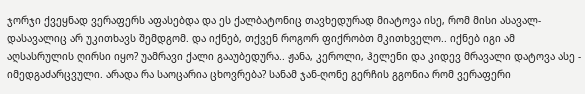ჯორჯი ქვეყნად ვერაფერს აფასებდა და ეს ქალბატონიც თავხედურად მიატოვა ისე, რომ მისი ასავალ-დასავალიც არ უკითხავს შემდგომ. და იქნებ, თქვენ როგორ ფიქრობთ მკითხველო.. იქნებ იგი ამ აღსასრულის ღირსი იყო? უამრავი ქალი გააუბედურა.. ჟანა, კეროლი, ჰელენი და კიდევ მრავალი დატოვა ასე - იმედგაძარცვული. არადა რა საოცარია ცხოვრება? სანამ ჯან-ღონე გერჩის გგონია რომ ვერაფერი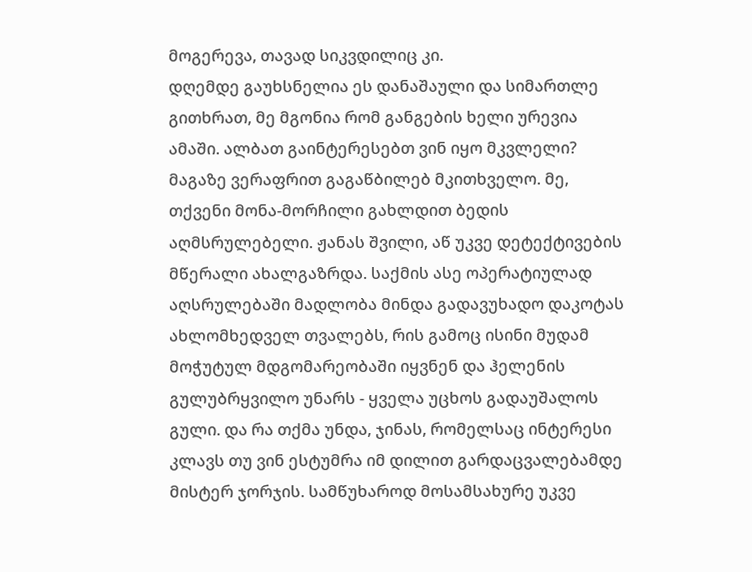მოგერევა, თავად სიკვდილიც კი.
დღემდე გაუხსნელია ეს დანაშაული და სიმართლე გითხრათ, მე მგონია რომ განგების ხელი ურევია ამაში. ალბათ გაინტერესებთ ვინ იყო მკვლელი? მაგაზე ვერაფრით გაგაწბილებ მკითხველო. მე, თქვენი მონა-მორჩილი გახლდით ბედის აღმსრულებელი. ჟანას შვილი, აწ უკვე დეტექტივების მწერალი ახალგაზრდა. საქმის ასე ოპერატიულად აღსრულებაში მადლობა მინდა გადავუხადო დაკოტას ახლომხედველ თვალებს, რის გამოც ისინი მუდამ მოჭუტულ მდგომარეობაში იყვნენ და ჰელენის გულუბრყვილო უნარს - ყველა უცხოს გადაუშალოს გული. და რა თქმა უნდა, ჯინას, რომელსაც ინტერესი კლავს თუ ვინ ესტუმრა იმ დილით გარდაცვალებამდე მისტერ ჯორჯის. სამწუხაროდ მოსამსახურე უკვე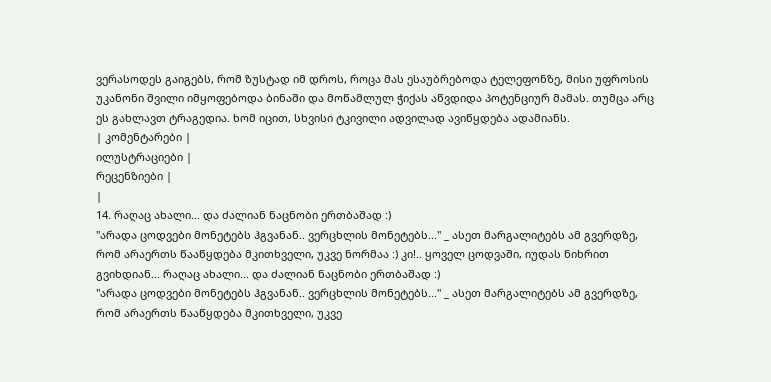ვერასოდეს გაიგებს, რომ ზუსტად იმ დროს, როცა მას ესაუბრებოდა ტელეფონზე, მისი უფროსის უკანონი შვილი იმყოფებოდა ბინაში და მოწამლულ ჭიქას აწვდიდა პოტენციურ მამას. თუმცა არც ეს გახლავთ ტრაგედია. ხომ იცით, სხვისი ტკივილი ადვილად ავიწყდება ადამიანს.
| კომენტარები |
ილუსტრაციები |
რეცენზიები |
|
14. რაღაც ახალი... და ძალიან ნაცნობი ერთბაშად :)
"არადა ცოდვები მონეტებს ჰგვანან.. ვერცხლის მონეტებს..." _ ასეთ მარგალიტებს ამ გვერდზე, რომ არაერთს წააწყდება მკითხველი, უკვე ნორმაა :) კი!.. ყოველ ცოდვაში, იუდას ნიხრით გვიხდიან... რაღაც ახალი... და ძალიან ნაცნობი ერთბაშად :)
"არადა ცოდვები მონეტებს ჰგვანან.. ვერცხლის მონეტებს..." _ ასეთ მარგალიტებს ამ გვერდზე, რომ არაერთს წააწყდება მკითხველი, უკვე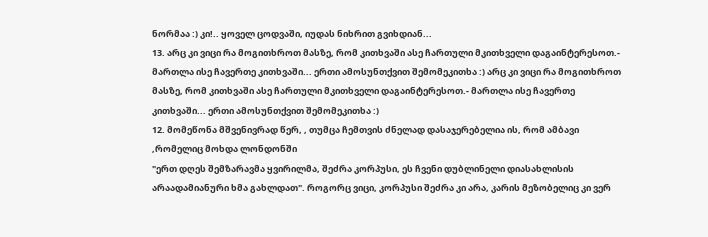ნორმაა :) კი!.. ყოველ ცოდვაში, იუდას ნიხრით გვიხდიან...
13. არც კი ვიცი რა მოგითხროთ მასზე, რომ კითხვაში ასე ჩართული მკითხველი დაგაინტერესოთ.- მართლა ისე ჩავერთე კითხვაში... ერთი ამოსუნთქვით შემომეკითხა :) არც კი ვიცი რა მოგითხროთ მასზე, რომ კითხვაში ასე ჩართული მკითხველი დაგაინტერესოთ.- მართლა ისე ჩავერთე კითხვაში... ერთი ამოსუნთქვით შემომეკითხა :)
12. მომეწონა მშვენივრად წერ, , თუმცა ჩემთვის ძნელად დასაჯერებელია ის, რომ ამბავი ,რომელიც მოხდა ლონდონში
"ერთ დღეს შემზარავმა ყვირილმა, შეძრა კორპუსი, ეს ჩვენი დუბლინელი დიასახლისის არაადამიანური ხმა გახლდათ". როგორც ვიცი, კორპუსი შეძრა კი არა, კარის მეზობელიც კი ვერ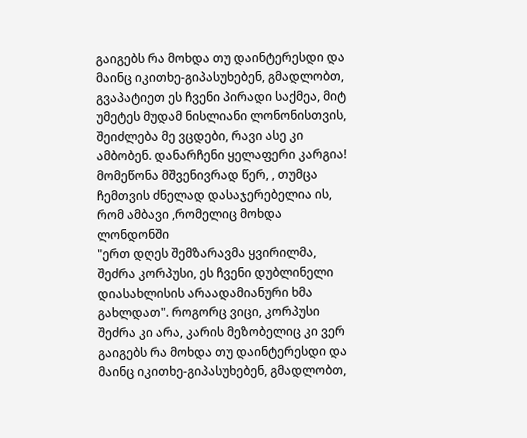გაიგებს რა მოხდა თუ დაინტერესდი და მაინც იკითხე-გიპასუხებენ, გმადლობთ, გვაპატიეთ ეს ჩვენი პირადი საქმეა, მიტ უმეტეს მუდამ ნისლიანი ლონონისთვის, შეიძლება მე ვცდები, რავი ასე კი ამბობენ. დანარჩენი ყელაფერი კარგია! მომეწონა მშვენივრად წერ, , თუმცა ჩემთვის ძნელად დასაჯერებელია ის, რომ ამბავი ,რომელიც მოხდა ლონდონში
"ერთ დღეს შემზარავმა ყვირილმა, შეძრა კორპუსი, ეს ჩვენი დუბლინელი დიასახლისის არაადამიანური ხმა გახლდათ". როგორც ვიცი, კორპუსი შეძრა კი არა, კარის მეზობელიც კი ვერ გაიგებს რა მოხდა თუ დაინტერესდი და მაინც იკითხე-გიპასუხებენ, გმადლობთ,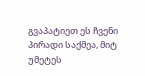გვაპატიეთ ეს ჩვენი პირადი საქმეა, მიტ უმეტეს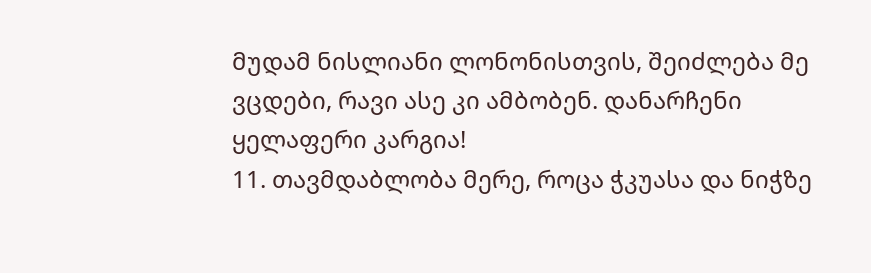მუდამ ნისლიანი ლონონისთვის, შეიძლება მე ვცდები, რავი ასე კი ამბობენ. დანარჩენი ყელაფერი კარგია!
11. თავმდაბლობა მერე, როცა ჭკუასა და ნიჭზე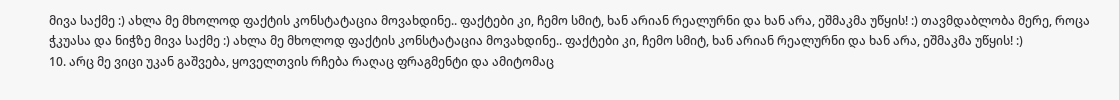მივა საქმე :) ახლა მე მხოლოდ ფაქტის კონსტატაცია მოვახდინე.. ფაქტები კი, ჩემო სმიტ, ხან არიან რეალურნი და ხან არა, ეშმაკმა უწყის! :) თავმდაბლობა მერე, როცა ჭკუასა და ნიჭზე მივა საქმე :) ახლა მე მხოლოდ ფაქტის კონსტატაცია მოვახდინე.. ფაქტები კი, ჩემო სმიტ, ხან არიან რეალურნი და ხან არა, ეშმაკმა უწყის! :)
10. არც მე ვიცი უკან გაშვება, ყოველთვის რჩება რაღაც ფრაგმენტი და ამიტომაც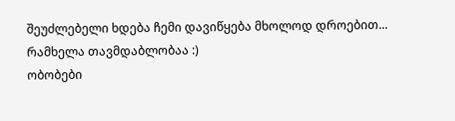შეუძლებელი ხდება ჩემი დავიწყება მხოლოდ დროებით...
რამხელა თავმდაბლობაა :)
ობობები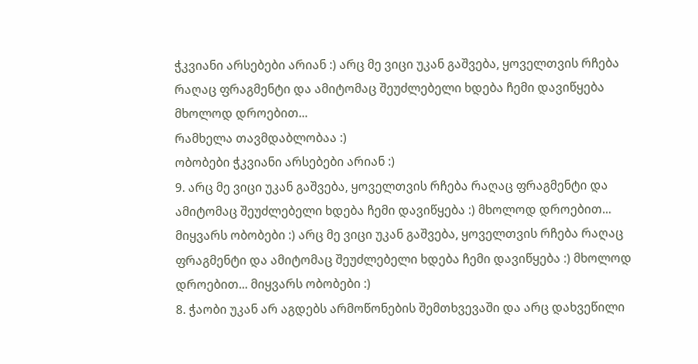ჭკვიანი არსებები არიან :) არც მე ვიცი უკან გაშვება, ყოველთვის რჩება რაღაც ფრაგმენტი და ამიტომაც შეუძლებელი ხდება ჩემი დავიწყება მხოლოდ დროებით...
რამხელა თავმდაბლობაა :)
ობობები ჭკვიანი არსებები არიან :)
9. არც მე ვიცი უკან გაშვება, ყოველთვის რჩება რაღაც ფრაგმენტი და ამიტომაც შეუძლებელი ხდება ჩემი დავიწყება :) მხოლოდ დროებით... მიყვარს ობობები :) არც მე ვიცი უკან გაშვება, ყოველთვის რჩება რაღაც ფრაგმენტი და ამიტომაც შეუძლებელი ხდება ჩემი დავიწყება :) მხოლოდ დროებით... მიყვარს ობობები :)
8. ჭაობი უკან არ აგდებს არმოწონების შემთხვევაში და არც დახვეწილი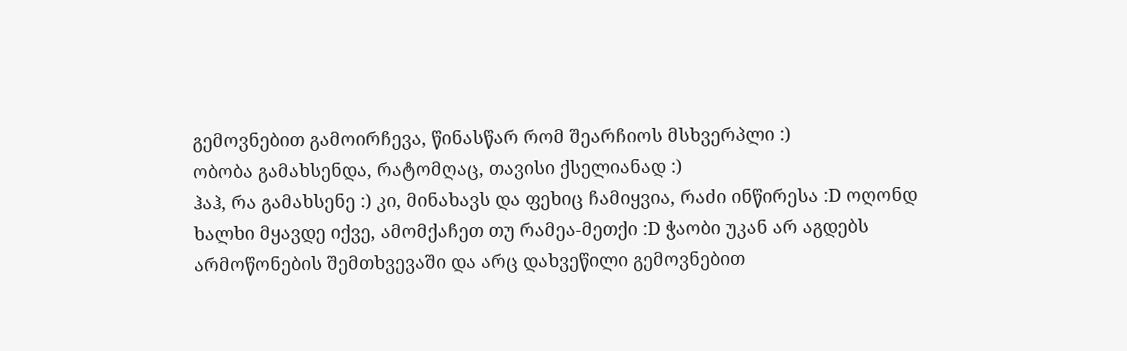გემოვნებით გამოირჩევა, წინასწარ რომ შეარჩიოს მსხვერპლი :)
ობობა გამახსენდა, რატომღაც, თავისი ქსელიანად :)
ჰაჰ, რა გამახსენე :) კი, მინახავს და ფეხიც ჩამიყვია, რაძი ინწირესა :D ოღონდ ხალხი მყავდე იქვე, ამომქაჩეთ თუ რამეა-მეთქი :D ჭაობი უკან არ აგდებს არმოწონების შემთხვევაში და არც დახვეწილი გემოვნებით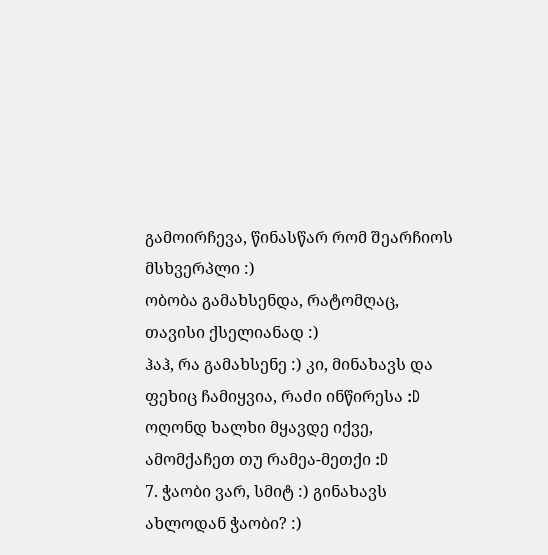გამოირჩევა, წინასწარ რომ შეარჩიოს მსხვერპლი :)
ობობა გამახსენდა, რატომღაც, თავისი ქსელიანად :)
ჰაჰ, რა გამახსენე :) კი, მინახავს და ფეხიც ჩამიყვია, რაძი ინწირესა :D ოღონდ ხალხი მყავდე იქვე, ამომქაჩეთ თუ რამეა-მეთქი :D
7. ჭაობი ვარ, სმიტ :) გინახავს ახლოდან ჭაობი? :)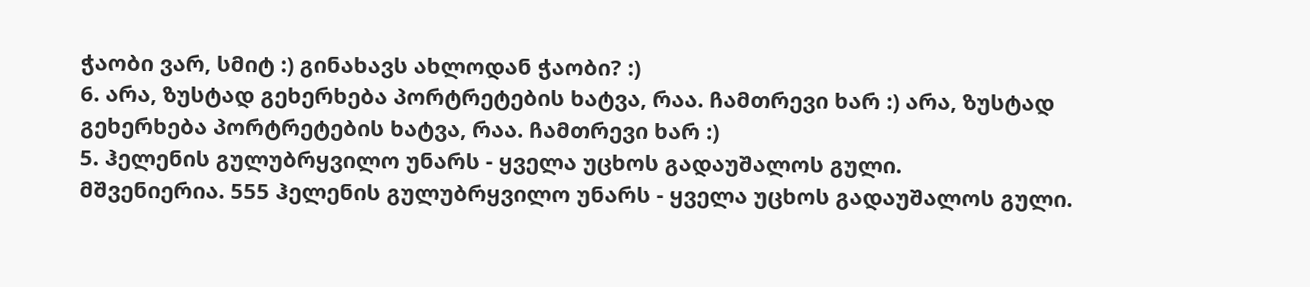ჭაობი ვარ, სმიტ :) გინახავს ახლოდან ჭაობი? :)
6. არა, ზუსტად გეხერხება პორტრეტების ხატვა, რაა. ჩამთრევი ხარ :) არა, ზუსტად გეხერხება პორტრეტების ხატვა, რაა. ჩამთრევი ხარ :)
5. ჰელენის გულუბრყვილო უნარს - ყველა უცხოს გადაუშალოს გული.
მშვენიერია. 555 ჰელენის გულუბრყვილო უნარს - ყველა უცხოს გადაუშალოს გული.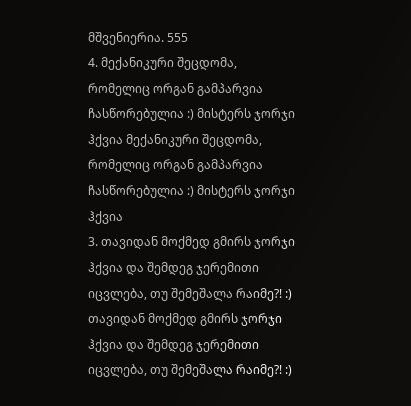მშვენიერია. 555
4. მექანიკური შეცდომა, რომელიც ორგან გამპარვია ჩასწორებულია :) მისტერს ჯორჯი ჰქვია მექანიკური შეცდომა, რომელიც ორგან გამპარვია ჩასწორებულია :) მისტერს ჯორჯი ჰქვია
3. თავიდან მოქმედ გმირს ჯორჯი ჰქვია და შემდეგ ჯერემითი იცვლება, თუ შემეშალა რაიმე?! :) თავიდან მოქმედ გმირს ჯორჯი ჰქვია და შემდეგ ჯერემითი იცვლება, თუ შემეშალა რაიმე?! :)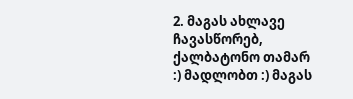2. მაგას ახლავე ჩავასწორებ, ქალბატონო თამარ :) მადლობთ :) მაგას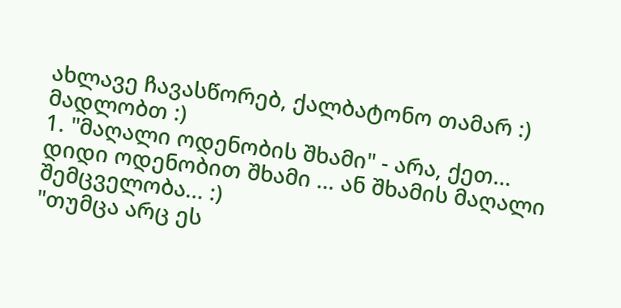ახლავე ჩავასწორებ, ქალბატონო თამარ :) მადლობთ :)
1. "მაღალი ოდენობის შხამი" - არა, ქეთ... დიდი ოდენობით შხამი ... ან შხამის მაღალი შემცველობა... :)
"თუმცა არც ეს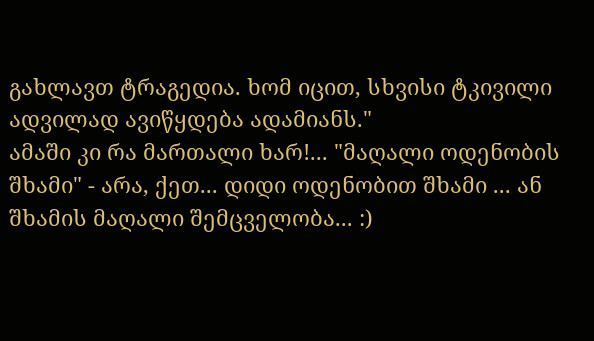გახლავთ ტრაგედია. ხომ იცით, სხვისი ტკივილი ადვილად ავიწყდება ადამიანს."
ამაში კი რა მართალი ხარ!... "მაღალი ოდენობის შხამი" - არა, ქეთ... დიდი ოდენობით შხამი ... ან შხამის მაღალი შემცველობა... :)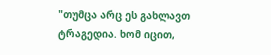"თუმცა არც ეს გახლავთ ტრაგედია. ხომ იცით,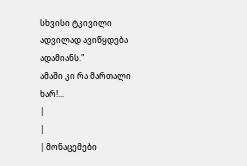სხვისი ტკივილი ადვილად ავიწყდება ადამიანს."
ამაში კი რა მართალი ხარ!...
|
|
| მონაცემები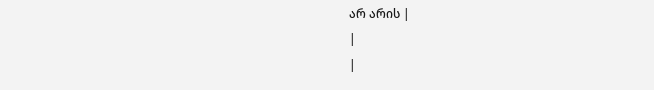არ არის |
|
|